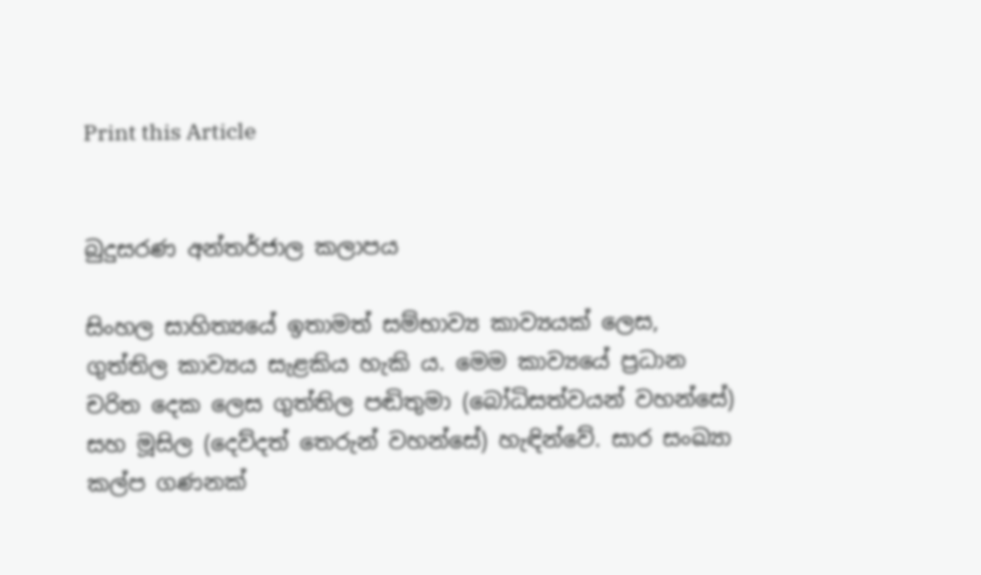Print this Article


බුදුසරණ අන්තර්ජාල කලාපය

සිංහල සාහිත්‍යයේ ඉතාමත් සම්භාව්‍ය කාව්‍යයක් ලෙස, ගුත්තිල කාව්‍යය සැළකිය හැකි ය. මෙම කාව්‍යයේ ප්‍රධාන චරිත දෙක ලෙස ගුත්තිල පඬිතුමා (බෝධිසත්වයන් වහන්සේ) සහ මූසිල (දෙව්දත් තෙරුන් වහන්සේ) හැඳින්වේ. සාර සංඛ්‍යා කල්ප ගණනක්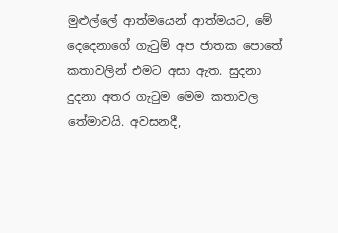මුළුල්ලේ ආත්මයෙන් ආත්මයට, මේ දෙදෙනාගේ ගැටුම් අප ජාතක පොතේ කතාවලින් එමට අසා ඇත. සුදනා දුදනා අතර ගැටුම මෙම කතාවල තේමාවයි. අවසනදී,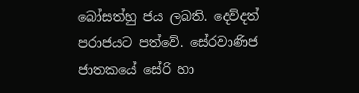බෝසත්හු ජය ලබති. දෙව්දත් පරාජයට පත්වේ. සේරවාණිජ ජාතකයේ සේරි හා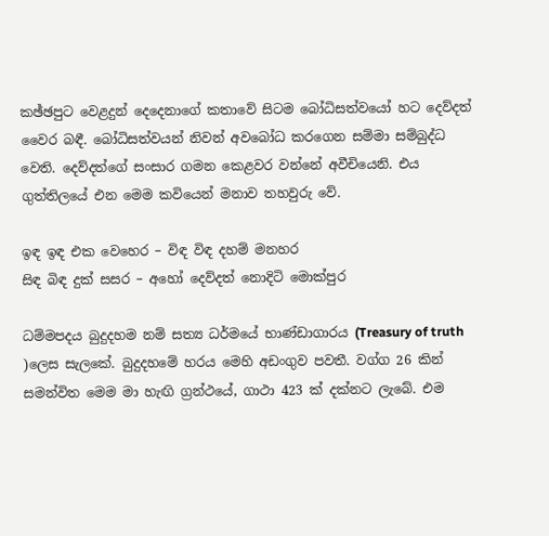කඡ්ඡපුට වෙළදුන් දෙදෙනාගේ කතාවේ සිටම බෝධිසත්වයෝ හට දෙව්දත් වෛර බඳී. බෝධිසත්වයන් නිවන් අවබෝධ කරගෙන සම්මා සම්බුද්ධ වෙති. දෙව්දත්ගේ සංසාර ගමන කෙළවර වන්නේ අවීචියෙනි. එය ගුත්තිලයේ එන මෙම කවියෙන් මනාව තහවුරු වේ.

ඉඳ ඉඳ එක වෙහෙර – විඳ විඳ දහම් මනහර
සිඳ බිඳ දුක් සසර – අහෝ දෙව්දත් නොදිටි මොක්පුර

ධම්මපදය බුදුදහම නම් සත්‍ය ධර්මයේ භාණ්ඩාගාරය (Treasury of truth )ලෙස සැලකේ. බුදුදහමේ හරය මෙහි අඩංගුව පවතී. වග්ග 26 කින් සමන්විත මෙම මා හැඟි ග්‍රන්ථයේ, ගාථා 423 ක් දක්නට ලැබේ. එම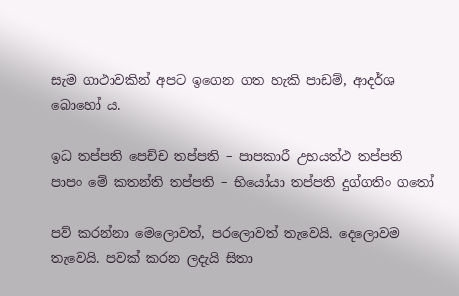සැම ගාථාවකින් අපට ඉගෙන ගත හැකි පාඩම්, ආදර්ශ බොහෝ ය.

ඉධ තප්පති පෙච්ච තප්පති – පාපකාරී උභයත්ථ තප්පති
පාපං මේ කතන්ති තප්පති – භියෝ‍යා තප්පති දුග්ගතිං ගතෝ

පව් කරන්නා මෙලොවත්, පරලොවත් තැවෙයි. දෙලොවම තැවෙයි. පවක් කරන ලදැයි සිතා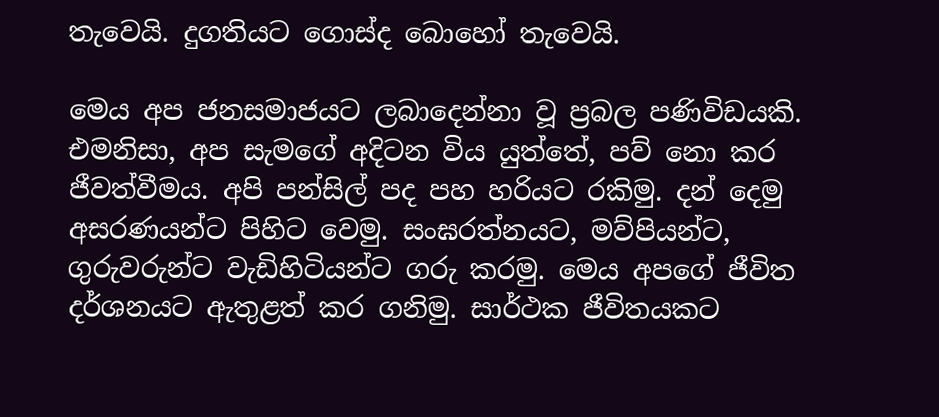තැවෙයි. දුගතියට ගොස්ද බොහෝ තැවෙයි.

මෙය අප ජනසමාජයට ලබාදෙන්නා වූ ප්‍රබල පණිවිඩයකි. එමනිසා, අප සැමගේ අදිටන විය යුත්තේ, පව් නො කර ජීවත්වීමය. අපි පන්සිල් පද පහ හරියට රකිමු. දන් දෙමු අසරණයන්ට පිහිට වෙමු. සංඝරත්නයට, මව්පියන්ට, ගුරුවරුන්ට වැඩිහිටියන්ට ගරු කරමු. මෙය අපගේ ජීවිත දර්ශනයට ඇතුළත් කර ගනිමු. සාර්ථක ජීවිතයකට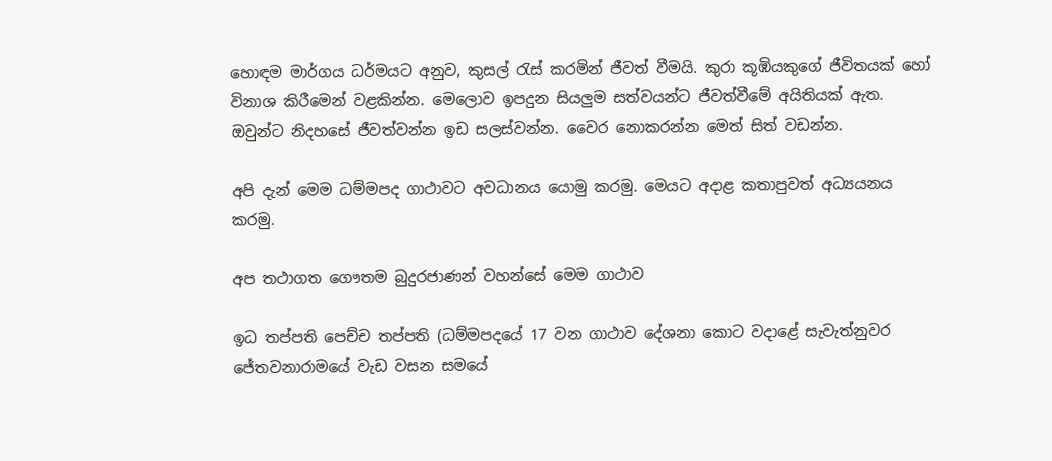හොඳම මාර්ගය ධර්මයට අනුව, කුසල් රැස් කරමින් ජීවත් වීමයි. කුරා කූඹියකුගේ ජීවිතයක් හෝ විනාශ කිරීමෙන් වළකින්න. මෙලොව ඉපදුන සියලුම සත්වයන්ට ජීවත්වීමේ අයිතියක් ඇත. ඔවුන්ට නිදහසේ ජීවත්වන්න ඉඩ සලස්වන්න. වෛර නොකරන්න මෙත් සිත් වඩන්න.

අපි දැන් මෙම ධම්මපද ගාථාවට අවධානය යොමු කරමු. මෙයට අදාළ කතාපුවත් අධ්‍යයනය කරමු.

අප තථාගත ගෞතම බුදුරජාණන් වහන්සේ මෙම ගාථාව

ඉධ තප්පති පෙච්ච තප්පති (ධම්මපදයේ 17 වන ගාථාව දේශනා කොට වදාළේ සැවැත්නුවර ජේතවනාරාමයේ වැඩ වසන සමයේ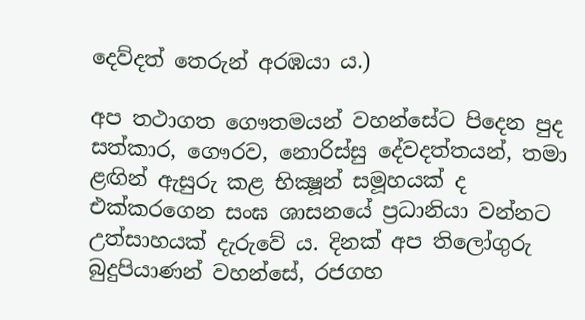දෙව්දත් තෙරුන් අරඹයා ය.)

අප තථාගත ගෞතමයන් වහන්සේට පිදෙන පුද සත්කාර, ගෞරව, නොරිස්සු දේවදත්තයන්, තමා ළඟින් ඇසුරු කළ භික්‍ෂූන් සමූහයක් ද එක්කරගෙන සංඝ ශාසනයේ ප්‍රධානියා වන්නට උත්සාහයක් දැරුවේ ය. දිනක් අප තිලෝගුරු බුදුපියාණන් වහන්සේ, රජගහ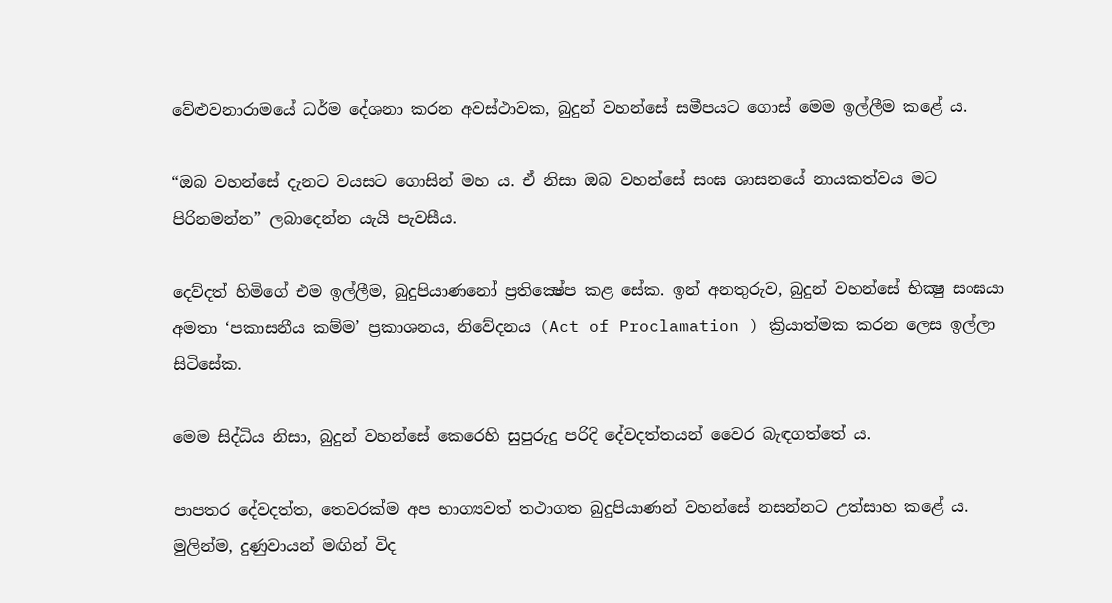වේළුවනාරාමයේ ධර්ම දේශනා කරන අවස්ථාවක, බුදුන් වහන්සේ සමීපයට ගොස් මෙම ඉල්ලීම කළේ ය.

“ඔබ වහන්සේ දැනට වයසට ගොසින් මහ ය. ඒ නිසා ඔබ වහන්සේ සංඝ ශාසනයේ නායකත්වය මට පිරිනමන්න” ලබාදෙන්න යැයි පැවසීය.

දෙව්දත් හිමිගේ එම ඉල්ලීම, බුදුපියාණනෝ ප්‍රතික්‍ෂේප කළ සේක. ඉන් අනතුරුව, බුදුන් වහන්සේ භික්‍ෂු සංඝයා අමතා ‘පකාසනීය කම්ම’ ප්‍රකාශනය, නිවේදනය (Act of Proclamation ) ක්‍රියාත්මක කරන ලෙස ඉල්ලා සිටිසේක.

මෙම සිද්ධිය නිසා, බුදුන් වහන්සේ කෙරෙහි සුපුරුදු පරිදි දේවදත්තයන් වෛර බැඳගත්තේ ය.

පාපතර දේවදත්ත, තෙවරක්ම අප භාග්‍යවත් තථාගත බුදුපියාණන් වහන්සේ නසන්නට උත්සාහ කළේ ය. මුලින්ම, දුණුවායන් මඟින් විද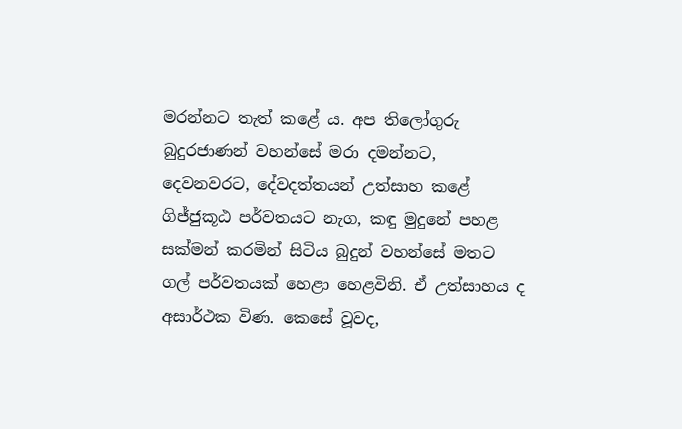මරන්නට තැත් කළේ ය. අප තිලෝගුරු බුදුරජාණන් වහන්සේ මරා දමන්නට, දෙවනවරට, දේවදත්තයන් උත්සාහ කළේ ගිජ්ජුකූඨ පර්වතයට නැග, කඳු මුදුනේ පහළ සක්මන් කරමින් සිටිය බුදුන් වහන්සේ මතට ගල් පර්වතයක් හෙළා හෙළවිනි. ඒ උත්සාහය ද අසාර්ථක විණ. කෙසේ වූවද,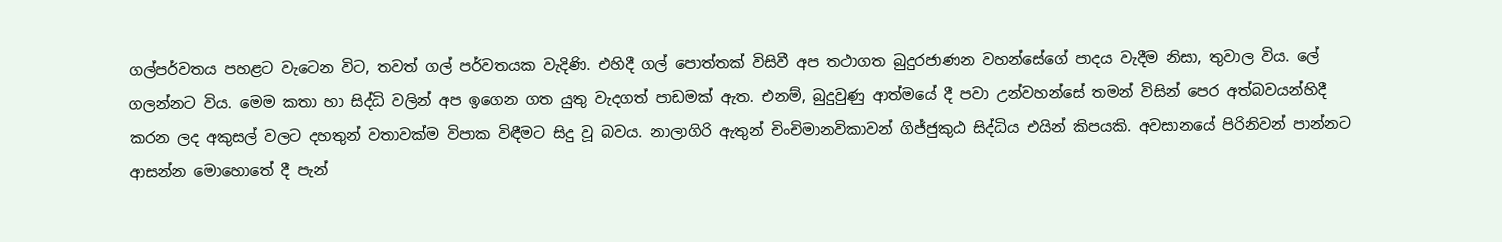ගල්පර්වතය පහළට වැටෙන විට, තවත් ගල් පර්වතයක වැදිණි. එහිදී ගල් පොත්තක් විසිවී අප තථාගත බුදුරජාණන වහන්සේගේ පාදය වැදීම නිසා, තුවාල විය. ලේ ගලන්නට විය. මෙම කතා හා සිද්ධි වලින් අප ඉගෙන ගත යුතු වැදගත් පාඩමක් ඇත. එනම්, බුදුවුණු ආත්මයේ දී පවා උන්වහන්සේ තමන් විසින් පෙර අත්බවයන්හිදී කරන ලද අකුසල් වලට දහතුන් වතාවක්ම විපාක විඳීමට සිදු වූ බවය. නාලාගිරි ඇතුන් චිංචිමානවිකාවන් ගිජ්ජුකුඨ සිද්ධිය එයින් කිපයකි. අවසානයේ පිරිනිවන් පාන්නට ආසන්න මොහොතේ දී පැන්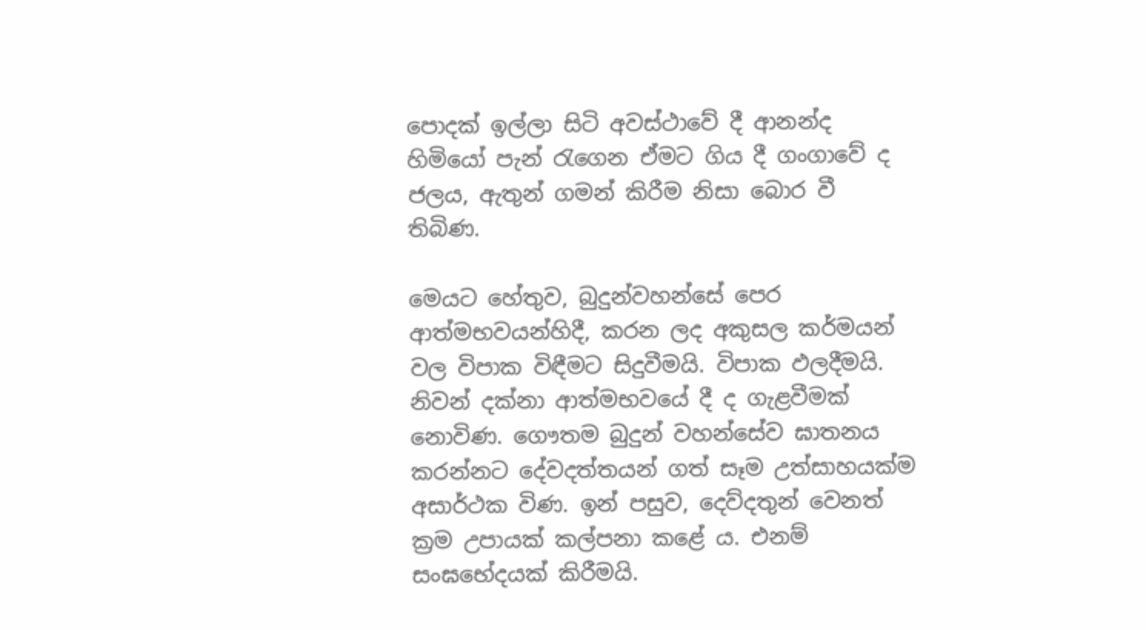පොදක් ඉල්ලා සිටි අවස්ථාවේ දී ආනන්ද හිමියෝ පැන් රැගෙන ඒමට ගිය දී ගංගාවේ ද ජලය, ඇතුන් ගමන් කිරීම නිසා බොර වී තිබිණ.

මෙයට හේතුව, බුදුන්වහන්සේ පෙර ආත්මභවයන්හිදී, කරන ලද අකුසල කර්මයන් වල විපාක විඳීමට සිදුවීමයි. විපාක ඵලදීමයි. නිවන් දක්නා ආත්මභවයේ දී ද ගැළවීමක් නොවිණ. ගෞතම බුදුන් වහන්සේව ඝාතනය කරන්නට දේවදත්තයන් ගත් සෑම උත්සාහයක්ම අසාර්ථක විණ. ඉන් පසුව, දෙව්දතුන් වෙනත් ක්‍රම උපායක් කල්පනා කළේ ය. එනම් සංඝභේදයක් කිරීමයි.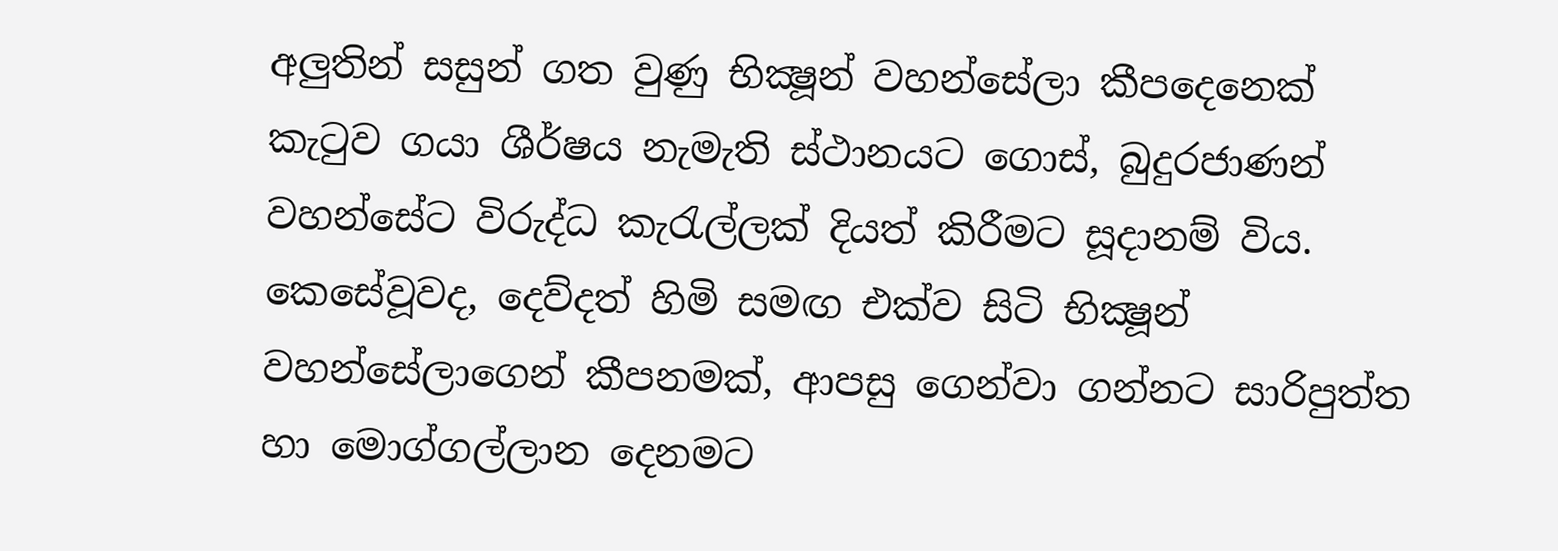අලුතින් සසුන් ගත වුණු භික්‍ෂූන් වහන්සේලා කීපදෙනෙක් කැටුව ගයා ශීර්ෂය නැමැති ස්ථානයට ගොස්, බුදුරජාණන් වහන්සේට විරුද්ධ කැරැල්ලක් දියත් කිරීමට සූදානම් විය. කෙසේවූවද, දෙව්දත් හිමි සමඟ එක්ව සිටි භික්‍ෂූන් වහන්සේලාගෙන් කීපනමක්, ආපසු ගෙන්වා ගන්නට සාරිපුත්ත හා මොග්ගල්ලාන දෙනමට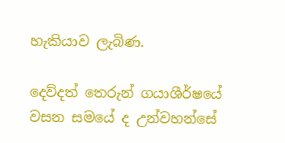හැකියාව ලැබිණ.

දෙව්දත් තෙරුන් ගයාශීර්ෂයේ වසන සමයේ ද උන්වහන්සේ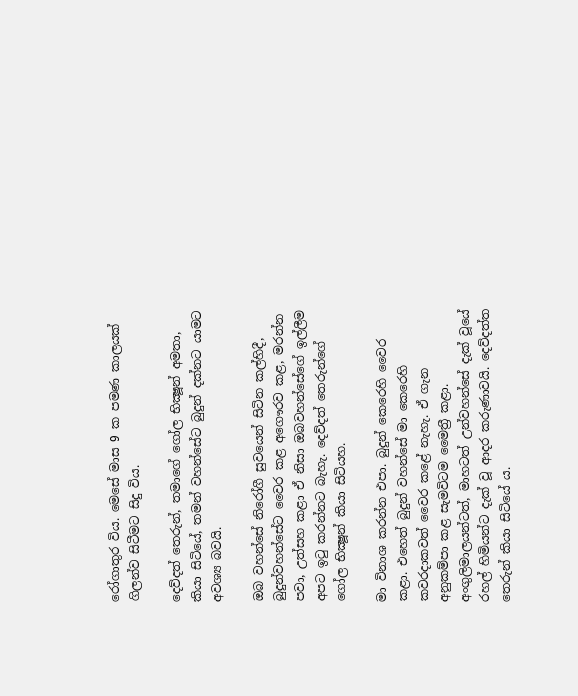රෝගාතුර විය. මෙසේ මාස 9 ක පමණ කාලයක් ගිලන්ව සිටීමට සිදු විය.

දෙව්දත් තෙරුන්, තමාගේ ගෝල භික්‍ෂූන් අමතා, කියා සිටියේ, තමන් වහන්සේට බුදුන් දක්නට යාමට අවශ්‍ය බවයි.

ඔබ වහන්සේ නිරෝගී සුවයෙන් සිටින කල්හිදී, බුදුන්වහන්සේට වෛර කළ අගෞරව කළ, මරන්න පවා, උත්සහ කළා ඒ නිසා ඔබවහන්සේගේ ඉල්ලීම අපට ඉටු කරන්නට බැහැ. දෙව්දත් තෙරුන්ගේ ගෝල භික්‍ෂූන් කියා සිටියහ.

මා විනාශ කරන්න එපා. බුදුන් කෙරෙහි වෛර කළා. එහෙත් බුදුන් වහන්සේ මා කෙරෙහි කවරදාකවත් වෛර කළේ නැහැ. ඒ ගැන අනුකම්පා කළ සැමවිටම මෛත්‍රී කළා. අංගුලිමාලයන්ටත්, මාහටත් උන්වහන්සේ දැක් වූයේ රහල් හිමියන්ට දැක් වූ ආදර කරුණාවයි. දෙව්දත්ත තෙරුන් කියා සිටියේ ය.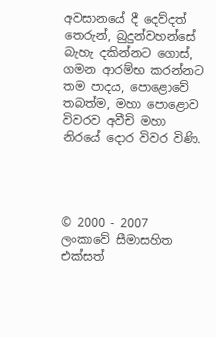අවසානයේ දී දෙව්දත් තෙරුන්, බුදුන්වහන්සේ බැහැ දකින්නට ගොස්, ගමන ආරම්භ කරන්නට තම පාදය, පොළොවේ තබත්ම, මහා පොළොව විවරව අවීචි මහා නිරයේ දොර විවර විණි.




© 2000 - 2007 ලංකාවේ සීමාසහිත එක්සත්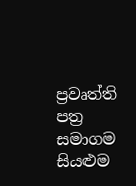ප්‍රවෘත්ති පත්‍ර සමාගම
සියළුම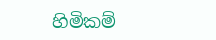හිමිකම්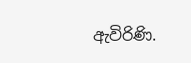ඇවිරිණි.